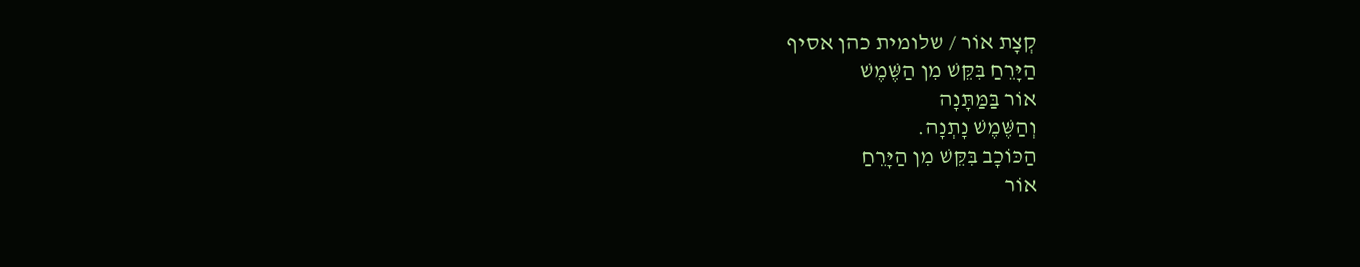קְצָת אוֹר / שלומית כהן אסיף
הַיָּרֵחַ בִּקֵּשׁ מִן הַשֶּׁמֶשׁ
אוֹר בַּמַּתָּנָה
וְהַשֶּׁמֶשׁ נָתְנָה.
הַכּוֹכָב בִּקֵּשׁ מִן הַיָּרֵחַ
אוֹר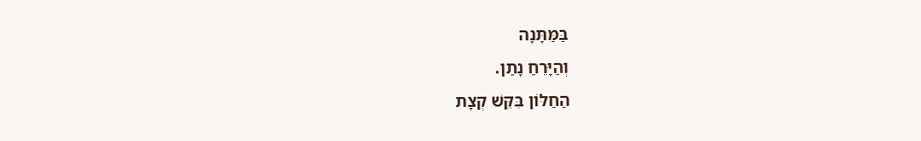בַּמַּתָּנָה
וְהַיָּרֵחַ נָתַן.
הַחַלּוֹן בִּקֵּשׁ קְצָת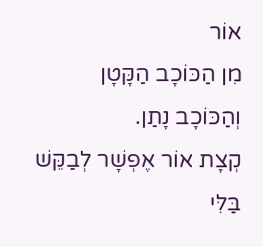אוֹר
מִן הַכּוֹכָב הַקָּטָן
וְהַכּוֹכָב נָתַן.
קְצָת אוֹר אֶפְשָׁר לְבַקֵּשׁ
בַּלִּי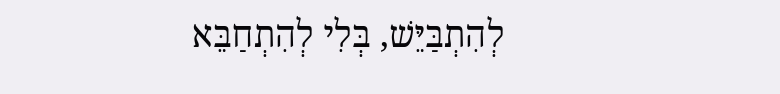לְהִתְבַּיֵּשׁ, בְּלִי לְהִתְחַבֵּא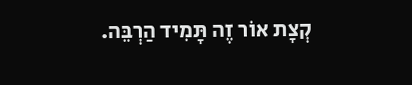קְצָת אוֹר זֶה תָּמִיד הַרְבֵּה.